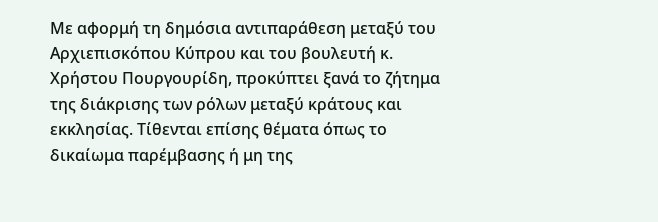Με αφορμή τη δημόσια αντιπαράθεση μεταξύ του Αρχιεπισκόπου Κύπρου και του βουλευτή κ. Χρήστου Πουργουρίδη, προκύπτει ξανά το ζήτημα της διάκρισης των ρόλων μεταξύ κράτους και εκκλησίας. Τίθενται επίσης θέματα όπως το δικαίωμα παρέμβασης ή μη της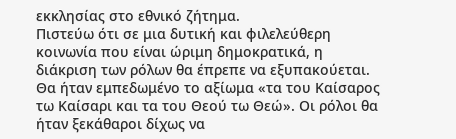εκκλησίας στο εθνικό ζήτημα.
Πιστεύω ότι σε μια δυτική και φιλελεύθερη κοινωνία που είναι ώριμη δημοκρατικά, η διάκριση των ρόλων θα έπρεπε να εξυπακούεται. Θα ήταν εμπεδωμένο το αξίωμα «τα του Kαίσαρος τω Καίσαρι και τα του Θεού τω Θεώ». Οι ρόλοι θα ήταν ξεκάθαροι δίχως να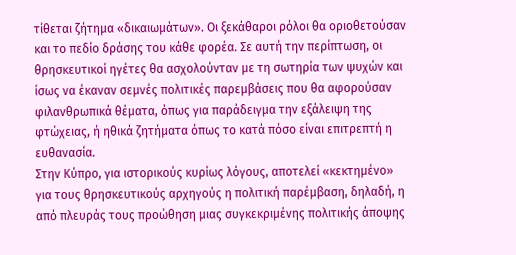τίθεται ζήτημα «δικαιωμάτων». Οι ξεκάθαροι ρόλοι θα οριοθετούσαν και το πεδίο δράσης του κάθε φορέα. Σε αυτή την περίπτωση, οι θρησκευτικοί ηγέτες θα ασχολούνταν με τη σωτηρία των ψυχών και ίσως να έκαναν σεμνές πολιτικές παρεμβάσεις που θα αφορούσαν φιλανθρωπικά θέματα, όπως για παράδειγμα την εξάλειψη της φτώχειας, ή ηθικά ζητήματα όπως το κατά πόσο είναι επιτρεπτή η ευθανασία.
Στην Κύπρο, για ιστορικούς κυρίως λόγους, αποτελεί «κεκτημένο» για τους θρησκευτικούς αρχηγούς η πολιτική παρέμβαση, δηλαδή, η από πλευράς τους προώθηση μιας συγκεκριμένης πολιτικής άποψης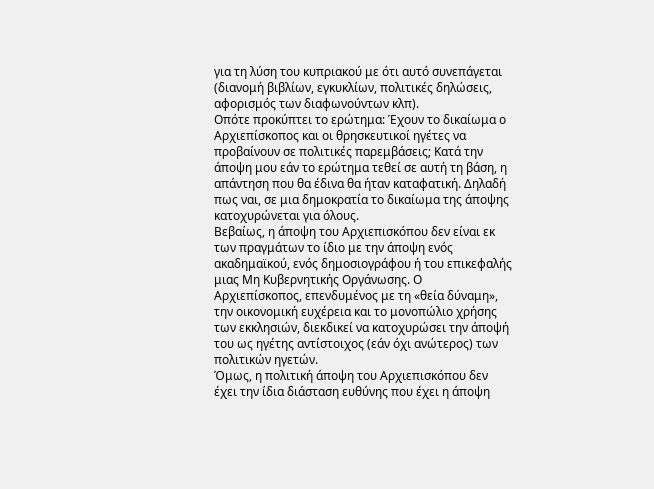για τη λύση του κυπριακού με ότι αυτό συνεπάγεται (διανομή βιβλίων, εγκυκλίων, πολιτικές δηλώσεις, αφορισμός των διαφωνούντων κλπ).
Οπότε προκύπτει το ερώτημα: Έχουν το δικαίωμα ο Αρχιεπίσκοπος και οι θρησκευτικοί ηγέτες να προβαίνουν σε πολιτικές παρεμβάσεις; Κατά την άποψη μου εάν το ερώτημα τεθεί σε αυτή τη βάση, η απάντηση που θα έδινα θα ήταν καταφατική. Δηλαδή πως ναι, σε μια δημοκρατία το δικαίωμα της άποψης κατοχυρώνεται για όλους.
Βεβαίως, η άποψη του Αρχιεπισκόπου δεν είναι εκ των πραγμάτων το ίδιο με την άποψη ενός ακαδημαϊκού, ενός δημοσιογράφου ή του επικεφαλής μιας Μη Κυβερνητικής Οργάνωσης. Ο Αρχιεπίσκοπος, επενδυμένος με τη «θεία δύναμη», την οικονομική ευχέρεια και το μονοπώλιο χρήσης των εκκλησιών, διεκδικεί να κατοχυρώσει την άποψή του ως ηγέτης αντίστοιχος (εάν όχι ανώτερος) των πολιτικών ηγετών.
Όμως, η πολιτική άποψη του Αρχιεπισκόπου δεν έχει την ίδια διάσταση ευθύνης που έχει η άποψη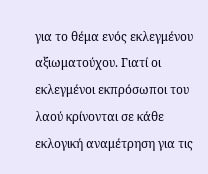για το θέμα ενός εκλεγμένου αξιωματούχου. Γιατί οι εκλεγμένοι εκπρόσωποι του λαού κρίνονται σε κάθε εκλογική αναμέτρηση για τις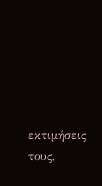εκτιμήσεις τους,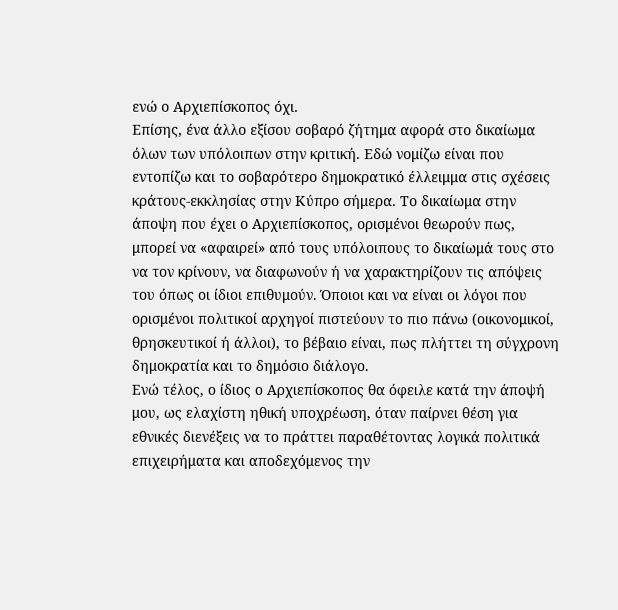ενώ ο Αρχιεπίσκοπος όχι.
Επίσης, ένα άλλο εξίσου σοβαρό ζήτημα αφορά στο δικαίωμα όλων των υπόλοιπων στην κριτική. Εδώ νομίζω είναι που εντοπίζω και το σοβαρότερο δημοκρατικό έλλειμμα στις σχέσεις κράτους-εκκλησίας στην Κύπρο σήμερα. Το δικαίωμα στην άποψη που έχει ο Αρχιεπίσκοπος, ορισμένοι θεωρούν πως, μπορεί να «αφαιρεί» από τους υπόλοιπους το δικαίωμά τους στο να τον κρίνουν, να διαφωνούν ή να χαρακτηρίζουν τις απόψεις του όπως οι ίδιοι επιθυμούν. Όποιοι και να είναι οι λόγοι που ορισμένοι πολιτικοί αρχηγοί πιστεύουν το πιο πάνω (οικονομικοί, θρησκευτικοί ή άλλοι), το βέβαιο είναι, πως πλήττει τη σύγχρονη δημοκρατία και το δημόσιο διάλογο.
Ενώ τέλος, ο ίδιος ο Αρχιεπίσκοπος θα όφειλε κατά την άποψή μου, ως ελαχίστη ηθική υποχρέωση, όταν παίρνει θέση για εθνικές διενέξεις να το πράττει παραθέτοντας λογικά πολιτικά επιχειρήματα και αποδεχόμενος την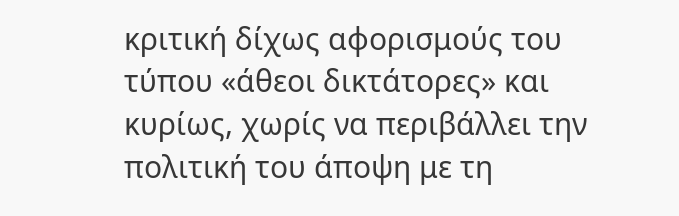κριτική δίχως αφορισμούς του τύπου «άθεοι δικτάτορες» και κυρίως, χωρίς να περιβάλλει την πολιτική του άποψη με τη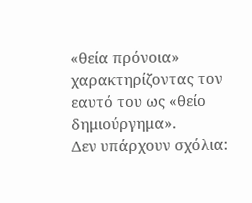«θεία πρόνοια» χαρακτηρίζοντας τον εαυτό του ως «θείο δημιούργημα».
Δεν υπάρχουν σχόλια: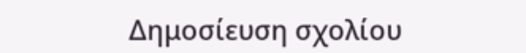Δημοσίευση σχολίου